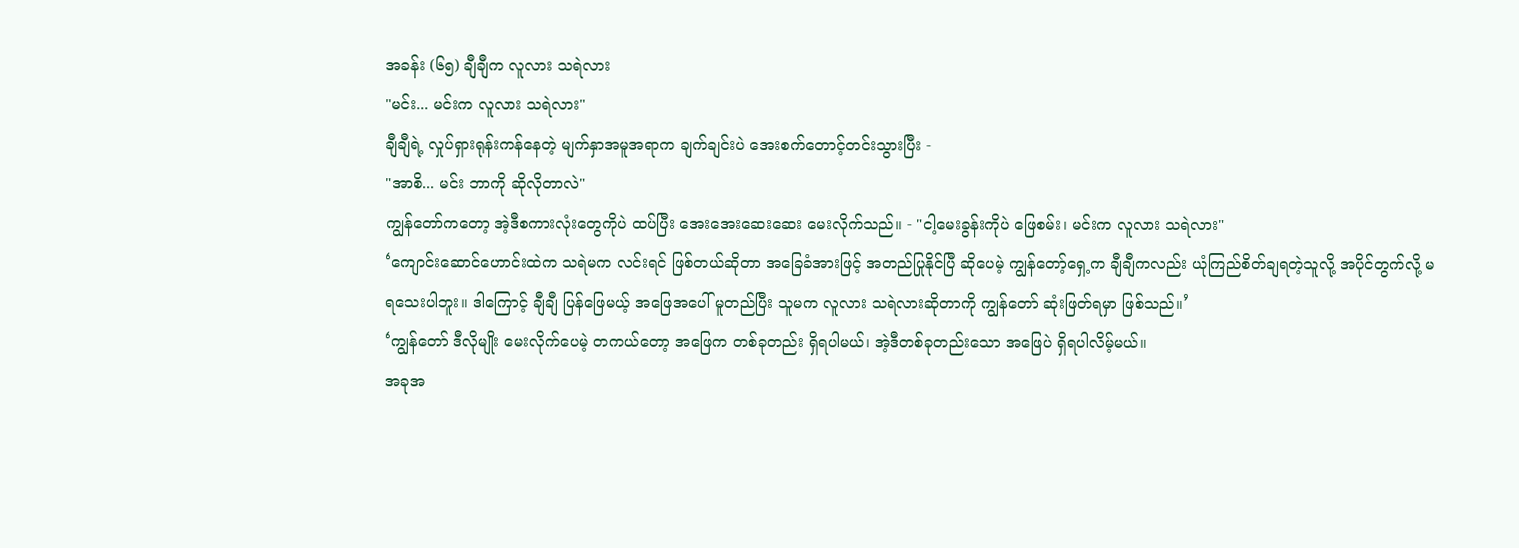အခန်း (၆၅) ချီချီက လူလား သရဲလား
"မင်း... မင်းက လူလား သရဲလား"
ချီချီရဲ့ လှုပ်ရှားရုန်းကန်နေတဲ့ မျက်နှာအမူအရာက ချက်ချင်းပဲ အေးစက်တောင့်တင်းသွားပြီး -
"အာစိ... မင်း ဘာကို ဆိုလိုတာလဲ"
ကျွန်တော်ကတော့ အဲ့ဒီစကားလုံးတွေကိုပဲ ထပ်ပြီး အေးအေးဆေးဆေး မေးလိုက်သည်။ - "ငါ့မေးခွန်းကိုပဲ ဖြေစမ်း၊ မင်းက လူလား သရဲလား"
‘ကျောင်းဆောင်ဟောင်းထဲက သရဲမက လင်းရင် ဖြစ်တယ်ဆိုတာ အခြေခံအားဖြင့် အတည်ပြုနိုင်ပြီ ဆိုပေမဲ့ ကျွန်တော့်ရှေ့က ချီချီကလည်း ယုံကြည်စိတ်ချရတဲ့သူလို့ အပိုင်တွက်လို့ မရသေးပါဘူး။ ဒါကြောင့် ချီချီ ပြန်ဖြေမယ့် အဖြေအပေါ် မူတည်ပြီး သူမက လူလား သရဲလားဆိုတာကို ကျွန်တော် ဆုံးဖြတ်ရမှာ ဖြစ်သည်။’
‘ကျွန်တော် ဒီလိုမျိုး မေးလိုက်ပေမဲ့ တကယ်တော့ အဖြေက တစ်ခုတည်း ရှိရပါမယ်၊ အဲ့ဒီတစ်ခုတည်းသော အဖြေပဲ ရှိရပါလိမ့်မယ်။
အခုအ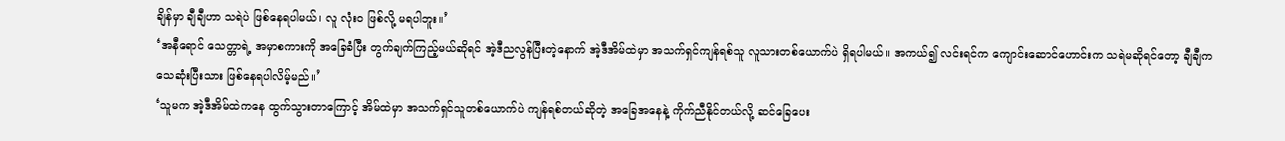ချိန်မှာ ချီချီဟာ သရဲပဲ ဖြစ်နေရပါမယ်၊ လူ လုံးဝ ဖြစ်လို့ မရပါဘူး။’
‘အနီရောင် သေတ္တာရဲ့ အမှာစကားကို အခြေခံပြီး တွက်ချက်ကြည့်မယ်ဆိုရင် အဲ့ဒီညလွန်ပြီးတဲ့နောက် အဲ့ဒီအိမ်ထဲမှာ အသက်ရှင်ကျန်ရစ်သူ လူသားတစ်ယောက်ပဲ ရှိရပါမယ်။ အကယ်၍ လင်းရင်က ကျောင်းဆောင်ဟောင်းက သရဲမဆိုရင်တော့ ချီချီက သေဆုံးပြီးသား ဖြစ်နေရပါလိမ့်မည်။’
‘သူမက အဲ့ဒီအိမ်ထဲကနေ ထွက်သွားတာကြောင့် အိမ်ထဲမှာ အသက်ရှင်သူတစ်ယောက်ပဲ ကျန်ရစ်တယ်ဆိုတဲ့ အခြေအနေနဲ့ ကိုက်ညီနိုင်တယ်လို့ ဆင်ခြေပေး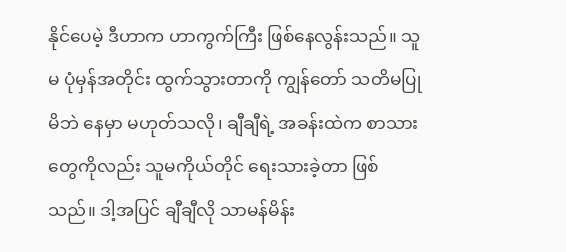နိုင်ပေမဲ့ ဒီဟာက ဟာကွက်ကြီး ဖြစ်နေလွန်းသည်။ သူမ ပုံမှန်အတိုင်း ထွက်သွားတာကို ကျွန်တော် သတိမပြုမိဘဲ နေမှာ မဟုတ်သလို၊ ချီချီရဲ့ အခန်းထဲက စာသားတွေကိုလည်း သူမကိုယ်တိုင် ရေးသားခဲ့တာ ဖြစ်သည်။ ဒါ့အပြင် ချီချီလို သာမန်မိန်း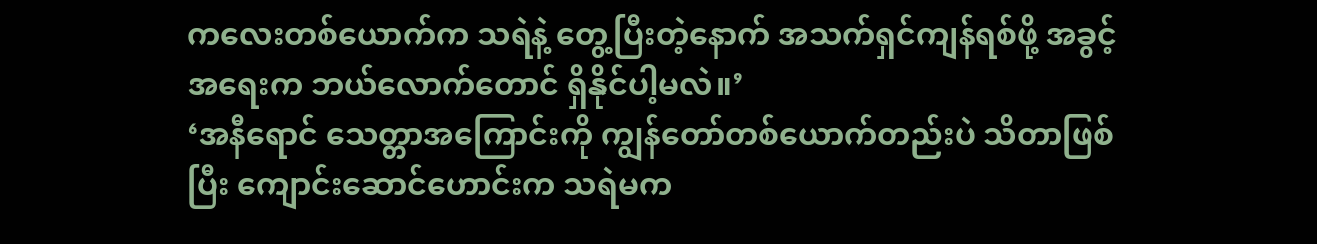ကလေးတစ်ယောက်က သရဲနဲ့ တွေ့ပြီးတဲ့နောက် အသက်ရှင်ကျန်ရစ်ဖို့ အခွင့်အရေးက ဘယ်လောက်တောင် ရှိနိုင်ပါ့မလဲ။’
‘အနီရောင် သေတ္တာအကြောင်းကို ကျွန်တော်တစ်ယောက်တည်းပဲ သိတာဖြစ်ပြီး ကျောင်းဆောင်ဟောင်းက သရဲမက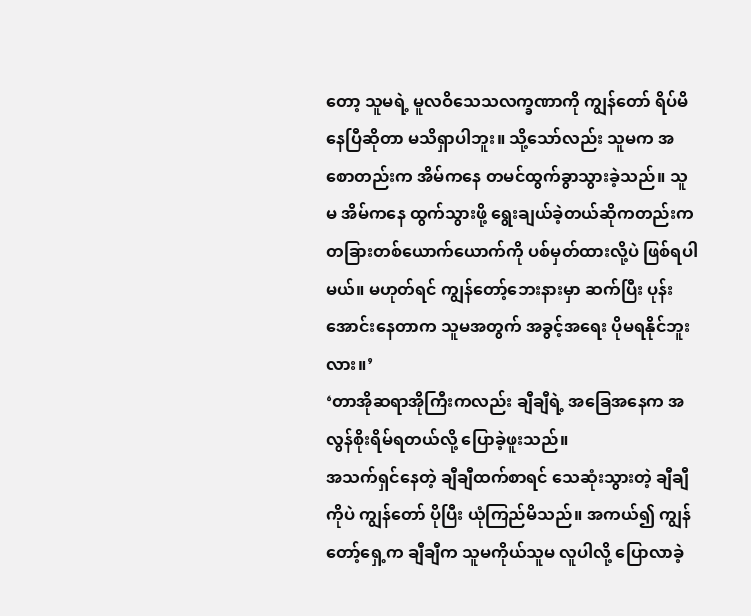တော့ သူမရဲ့ မူလဝိသေသလက္ခဏာကို ကျွန်တော် ရိပ်မိနေပြီဆိုတာ မသိရှာပါဘူး။ သို့သော်လည်း သူမက အစောတည်းက အိမ်ကနေ တမင်ထွက်ခွာသွားခဲ့သည်။ သူမ အိမ်ကနေ ထွက်သွားဖို့ ရွေးချယ်ခဲ့တယ်ဆိုကတည်းက တခြားတစ်ယောက်ယောက်ကို ပစ်မှတ်ထားလို့ပဲ ဖြစ်ရပါမယ်။ မဟုတ်ရင် ကျွန်တော့်ဘေးနားမှာ ဆက်ပြီး ပုန်းအောင်းနေတာက သူမအတွက် အခွင့်အရေး ပိုမရနိုင်ဘူးလား။’
‘တာအိုဆရာအိုကြီးကလည်း ချီချီရဲ့ အခြေအနေက အလွန်စိုးရိမ်ရတယ်လို့ ပြောခဲ့ဖူးသည်။
အသက်ရှင်နေတဲ့ ချီချီထက်စာရင် သေဆုံးသွားတဲ့ ချီချီကိုပဲ ကျွန်တော် ပိုပြီး ယုံကြည်မိသည်။ အကယ်၍ ကျွန်တော့်ရှေ့က ချီချီက သူမကိုယ်သူမ လူပါလို့ ပြောလာခဲ့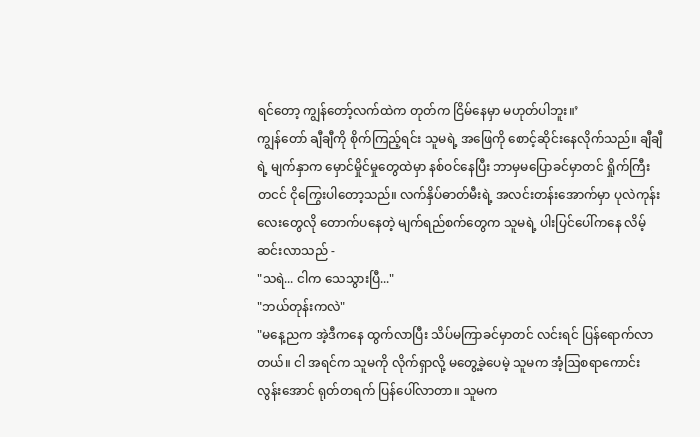ရင်တော့ ကျွန်တော့်လက်ထဲက တုတ်က ငြိမ်နေမှာ မဟုတ်ပါဘူး။’
ကျွန်တော် ချီချီကို စိုက်ကြည့်ရင်း သူမရဲ့ အဖြေကို စောင့်ဆိုင်းနေလိုက်သည်။ ချီချီရဲ့ မျက်နှာက မှောင်မှိုင်မှုတွေထဲမှာ နစ်ဝင်နေပြီး ဘာမှမပြောခင်မှာတင် ရှိုက်ကြီးတငင် ငိုကြွေးပါတော့သည်။ လက်နှိပ်ဓာတ်မီးရဲ့ အလင်းတန်းအောက်မှာ ပုလဲကုန်းလေးတွေလို တောက်ပနေတဲ့ မျက်ရည်စက်တွေက သူမရဲ့ ပါးပြင်ပေါ်ကနေ လိမ့်ဆင်းလာသည် -
"သရဲ... ငါက သေသွားပြီ..."
"ဘယ်တုန်းကလဲ"
"မနေ့ညက အဲ့ဒီကနေ ထွက်လာပြီး သိပ်မကြာခင်မှာတင် လင်းရင် ပြန်ရောက်လာတယ်။ ငါ အရင်က သူမကို လိုက်ရှာလို့ မတွေ့ခဲ့ပေမဲ့ သူမက အံ့ဩစရာကောင်းလွန်းအောင် ရုတ်တရက် ပြန်ပေါ်လာတာ။ သူမက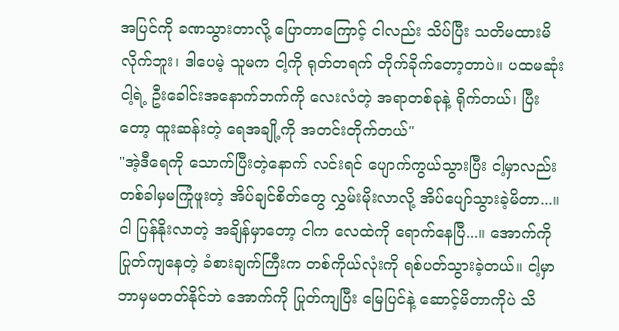အပြင်ကို ခဏသွားတာလို့ ပြောတာကြောင့် ငါလည်း သိပ်ပြီး သတိမထားမိလိုက်ဘူး၊ ဒါပေမဲ့ သူမက ငါ့ကို ရုတ်တရက် တိုက်ခိုက်တော့တာပဲ။ ပထမဆုံး ငါ့ရဲ့ ဦးခေါင်းအနောက်ဘက်ကို လေးလံတဲ့ အရာတစ်ခုနဲ့ ရိုက်တယ်၊ ပြီးတော့ ထူးဆန်းတဲ့ ရေအချို့ကို အတင်းတိုက်တယ်"
"အဲ့ဒီရေကို သောက်ပြီးတဲ့နောက် လင်းရင် ပျောက်ကွယ်သွားပြီး ငါ့မှာလည်း တစ်ခါမှမကြုံဖူးတဲ့ အိပ်ချင်စိတ်တွေ လွှမ်းမိုးလာလို့ အိပ်ပျော်သွားခဲ့မိတာ...။ ငါ ပြန်နိုးလာတဲ့ အချိန်မှာတော့ ငါက လေထဲကို ရောက်နေပြီ...။ အောက်ကို ပြုတ်ကျနေတဲ့ ခံစားချက်ကြီးက တစ်ကိုယ်လုံးကို ရစ်ပတ်သွားခဲ့တယ်။ ငါ့မှာ ဘာမှမတတ်နိုင်ဘဲ အောက်ကို ပြုတ်ကျပြီး မြေပြင်နဲ့ ဆောင့်မိတာကိုပဲ သိ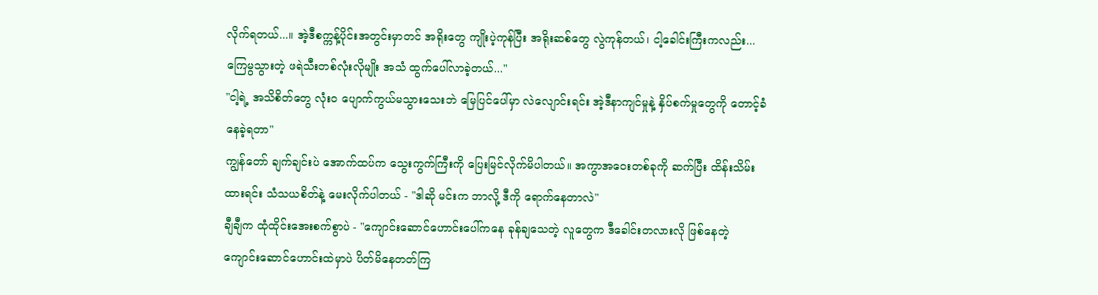လိုက်ရတယ်...။ အဲ့ဒီစက္ကန့်ပိုင်းအတွင်းမှာတင် အရိုးတွေ ကျိုးပဲ့ကုန်ပြီး အရိုးဆစ်တွေ လွဲကုန်တယ်၊ ငါ့ခေါင်းကြီးကလည်း... ကြေမွသွားတဲ့ ဖရဲသီးတစ်လုံးလိုမျိုး အသံ ထွက်ပေါ်လာခဲ့တယ်..."
"ငါ့ရဲ့ အသိစိတ်တွေ လုံးဝ ပျောက်ကွယ်မသွားသေးဘဲ မြေပြင်ပေါ်မှာ လဲလျောင်းရင်း အဲ့ဒီနာကျင်မှုနဲ့ နှိပ်စက်မှုတွေကို တောင့်ခံနေခဲ့ရတာ"
ကျွန်တော် ချက်ချင်းပဲ အောက်ထပ်က သွေးကွက်ကြီးကို ပြေးမြင်လိုက်မိပါတယ်။ အကွာအဝေးတစ်ခုကို ဆက်ပြီး ထိန်းသိမ်းထားရင်း သံသယစိတ်နဲ့ မေးလိုက်ပါတယ် - "ဒါဆို မင်းက ဘာလို့ ဒီကို ရောက်နေတာလဲ"
ချီချီက ထုံထိုင်းအေးစက်စွာပဲ - "ကျောင်းဆောင်ဟောင်းပေါ်ကနေ ခုန်ချသေတဲ့ လူတွေက ဒီခေါင်းတလားလို ဖြစ်နေတဲ့ ကျောင်းဆောင်ဟောင်းထဲမှာပဲ ပိတ်မိနေတတ်ကြ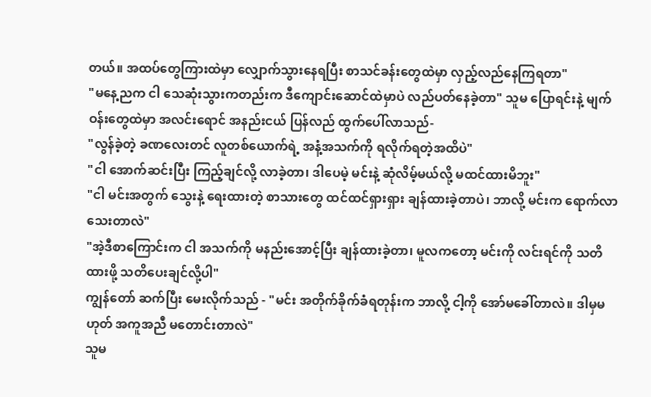တယ်။ အထပ်တွေကြားထဲမှာ လျှောက်သွားနေရပြီး စာသင်ခန်းတွေထဲမှာ လှည့်လည်နေကြရတာ"
"မနေ့ညက ငါ သေဆုံးသွားကတည်းက ဒီကျောင်းဆောင်ထဲမှာပဲ လည်ပတ်နေခဲ့တာ" သူမ ပြောရင်းနဲ့ မျက်ဝန်းတွေထဲမှာ အလင်းရောင် အနည်းငယ် ပြန်လည် ထွက်ပေါ်လာသည်-
"လွန်ခဲ့တဲ့ ခဏလေးတင် လူတစ်ယောက်ရဲ့ အနံ့အသက်ကို ရလိုက်ရတဲ့အထိပဲ"
"ငါ အောက်ဆင်းပြီး ကြည့်ချင်လို့ လာခဲ့တာ၊ ဒါပေမဲ့ မင်းနဲ့ ဆုံလိမ့်မယ်လို့ မထင်ထားမိဘူး"
"ငါ မင်းအတွက် သွေးနဲ့ ရေးထားတဲ့ စာသားတွေ ထင်ထင်ရှားရှား ချန်ထားခဲ့တာပဲ၊ ဘာလို့ မင်းက ရောက်လာသေးတာလဲ"
"အဲ့ဒီစာကြောင်းက ငါ အသက်ကို မနည်းအောင့်ပြီး ချန်ထားခဲ့တာ၊ မူလကတော့ မင်းကို လင်းရင်ကို သတိထားဖို့ သတိပေးချင်လို့ပါ"
ကျွန်တော် ဆက်ပြီး မေးလိုက်သည် - "မင်း အတိုက်ခိုက်ခံရတုန်းက ဘာလို့ ငါ့ကို အော်မခေါ်တာလဲ။ ဒါမှမဟုတ် အကူအညီ မတောင်းတာလဲ"
သူမ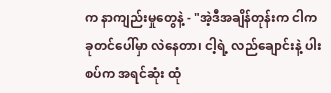က နာကျည်းမှုတွေနဲ့ - "အဲ့ဒီအချိန်တုန်းက ငါက ခုတင်ပေါ်မှာ လဲနေတာ၊ ငါ့ရဲ့ လည်ချောင်းနဲ့ ပါးစပ်က အရင်ဆုံး ထုံ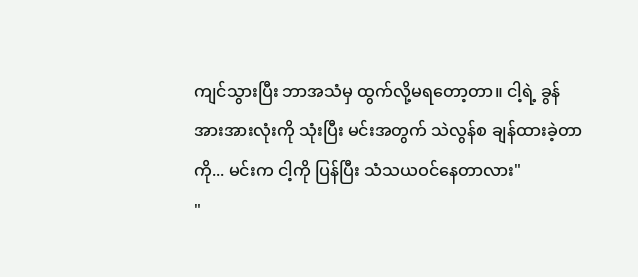ကျင်သွားပြီး ဘာအသံမှ ထွက်လို့မရတော့တာ။ ငါ့ရဲ့ ခွန်အားအားလုံးကို သုံးပြီး မင်းအတွက် သဲလွန်စ ချန်ထားခဲ့တာကို... မင်းက ငါ့ကို ပြန်ပြီး သံသယဝင်နေတာလား"
"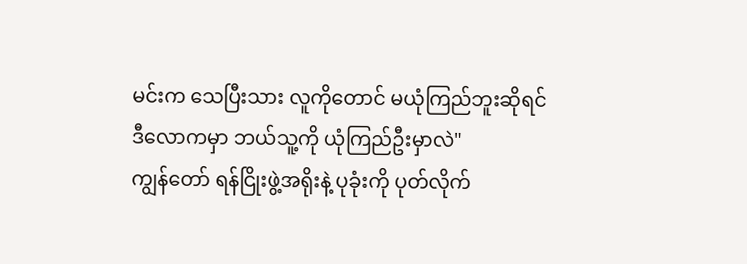မင်းက သေပြီးသား လူကိုတောင် မယုံကြည်ဘူးဆိုရင် ဒီလောကမှာ ဘယ်သူ့ကို ယုံကြည်ဦးမှာလဲ"
ကျွန်တော် ရန်ငြိုးဖွဲ့အရိုးနဲ့ ပုခုံးကို ပုတ်လိုက်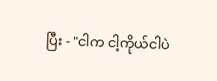ပြီး - "ငါက ငါ့ကိုယ်ငါပဲ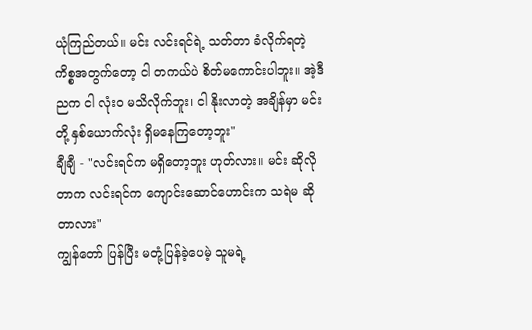ယုံကြည်တယ်။ မင်း လင်းရင်ရဲ့ သတ်တာ ခံလိုက်ရတဲ့ ကိစ္စအတွက်တော့ ငါ တကယ်ပဲ စိတ်မကောင်းပါဘူး။ အဲ့ဒီညက ငါ လုံးဝ မသိလိုက်ဘူး၊ ငါ နိုးလာတဲ့ အချိန်မှာ မင်းတို့ နှစ်ယောက်လုံး ရှိမနေကြတော့ဘူး"
ချီချီ - "လင်းရင်က မရှိတော့ဘူး ဟုတ်လား။ မင်း ဆိုလိုတာက လင်းရင်က ကျောင်းဆောင်ဟောင်းက သရဲမ ဆိုတာလား"
ကျွန်တော် ပြန်ပြီး မတုံ့ပြန်ခဲ့ပေမဲ့ သူမရဲ့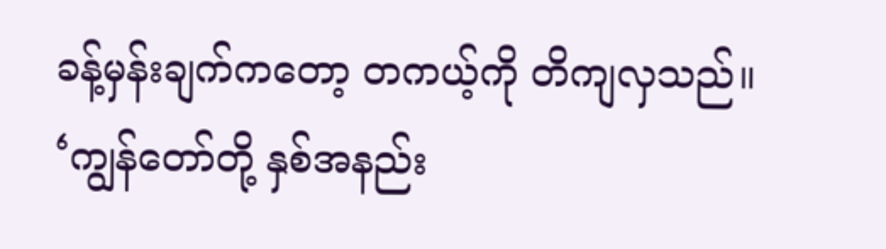ခန့်မှန်းချက်ကတော့ တကယ့်ကို တိကျလှသည်။
‘ကျွန်တော်တို့ နှစ်အနည်း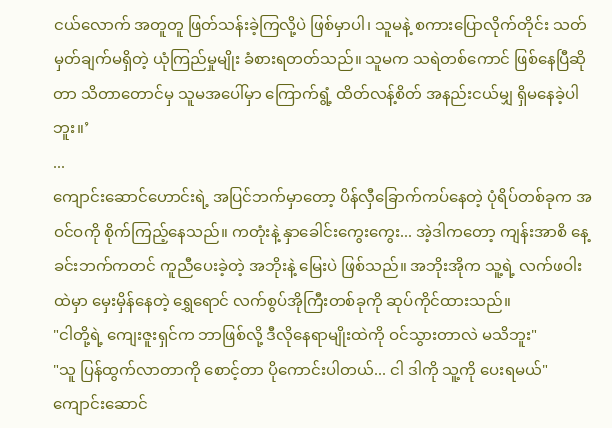ငယ်လောက် အတူတူ ဖြတ်သန်းခဲ့ကြလို့ပဲ ဖြစ်မှာပါ၊ သူမနဲ့ စကားပြောလိုက်တိုင်း သတ်မှတ်ချက်မရှိတဲ့ ယုံကြည်မှုမျိုး ခံစားရတတ်သည်။ သူမက သရဲတစ်ကောင် ဖြစ်နေပြီဆိုတာ သိတာတောင်မှ သူမအပေါ်မှာ ကြောက်ရွံ့ ထိတ်လန့်စိတ် အနည်းငယ်မျှ ရှိမနေခဲ့ပါဘူး။’
...
ကျောင်းဆောင်ဟောင်းရဲ့ အပြင်ဘက်မှာတော့ ပိန်လှီခြောက်ကပ်နေတဲ့ ပုံရိပ်တစ်ခုက အဝင်ဝကို စိုက်ကြည့်နေသည်။ ကတုံးနဲ့ နှာခေါင်းကွေးကွေး... အဲ့ဒါကတော့ ကျန်းအာစိ နေ့ခင်းဘက်ကတင် ကူညီပေးခဲ့တဲ့ အဘိုးနဲ့ မြေးပဲ ဖြစ်သည်။ အဘိုးအိုက သူ့ရဲ့ လက်ဖဝါးထဲမှာ မှေးမှိန်နေတဲ့ ရွှေရောင် လက်စွပ်အိုကြီးတစ်ခုကို ဆုပ်ကိုင်ထားသည်။
"ငါတို့ရဲ့ ကျေးဇူးရှင်က ဘာဖြစ်လို့ ဒီလိုနေရာမျိုးထဲကို ဝင်သွားတာလဲ မသိဘူး"
"သူ ပြန်ထွက်လာတာကို စောင့်တာ ပိုကောင်းပါတယ်... ငါ ဒါကို သူ့ကို ပေးရမယ်"
ကျောင်းဆောင်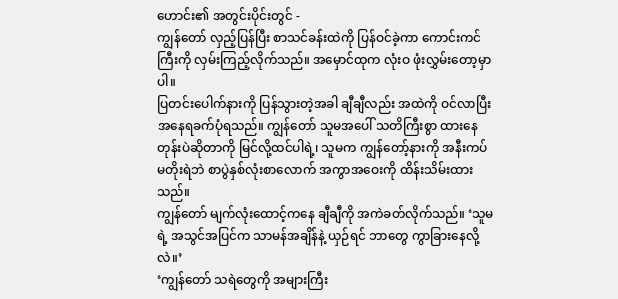ဟောင်း၏ အတွင်းပိုင်းတွင် -
ကျွန်တော် လှည့်ပြန်ပြီး စာသင်ခန်းထဲကို ပြန်ဝင်ခဲ့ကာ ကောင်းကင်ကြီးကို လှမ်းကြည့်လိုက်သည်။ အမှောင်ထုက လုံးဝ ဖုံးလွှမ်းတော့မှာပါ။
ပြတင်းပေါက်နားကို ပြန်သွားတဲ့အခါ ချီချီလည်း အထဲကို ဝင်လာပြီး အနေရခက်ပုံရသည်။ ကျွန်တော် သူမအပေါ် သတိကြီးစွာ ထားနေတုန်းပဲဆိုတာကို မြင်လို့ထင်ပါရဲ့၊ သူမက ကျွန်တော့်နားကို အနီးကပ် မတိုးရဲဘဲ စာပွဲနှစ်လုံးစာလောက် အကွာအဝေးကို ထိန်းသိမ်းထားသည်။
ကျွန်တော် မျက်လုံးထောင့်ကနေ ချီချီကို အကဲခတ်လိုက်သည်။ ‘သူမရဲ့ အသွင်အပြင်က သာမန်အချိန်နဲ့ ယှဉ်ရင် ဘာတွေ ကွာခြားနေလို့လဲ။’
‘ကျွန်တော် သရဲတွေကို အများကြီး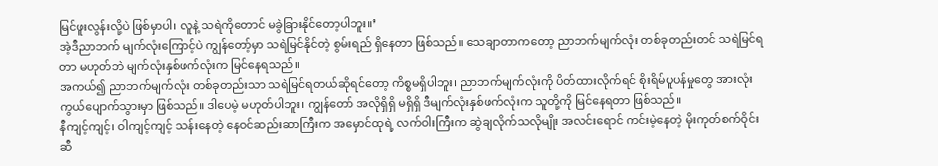မြင်ဖူးလွန်းလို့ပဲ ဖြစ်မှာပါ၊ လူနဲ့ သရဲကိုတောင် မခွဲခြားနိုင်တော့ပါဘူး။’
အဲ့ဒီညာဘက် မျက်လုံးကြောင့်ပဲ ကျွန်တော့်မှာ သရဲမြင်နိုင်တဲ့ စွမ်းရည် ရှိနေတာ ဖြစ်သည်။ သေချာတာကတော့ ညာဘက်မျက်လုံး တစ်ခုတည်းတင် သရဲမြင်ရတာ မဟုတ်ဘဲ မျက်လုံးနှစ်ဖက်လုံးက မြင်နေရသည်။
အကယ်၍ ညာဘက်မျက်လုံး တစ်ခုတည်းသာ သရဲမြင်ရတယ်ဆိုရင်တော့ ကိစ္စမရှိပါဘူး၊ ညာဘက်မျက်လုံးကို ပိတ်ထားလိုက်ရင် စိုးရိမ်ပူပန်မှုတွေ အားလုံး ကွယ်ပျောက်သွားမှာ ဖြစ်သည်။ ဒါပေမဲ့ မဟုတ်ပါဘူး၊ ကျွန်တော် အလိုရှိရှိ မရှိရှိ ဒီမျက်လုံးနှစ်ဖက်လုံးက သူတို့ကို မြင်နေရတာ ဖြစ်သည်။
နီကျင့်ကျင့်၊ ဝါကျင့်ကျင့် သန်းနေတဲ့ နေဝင်ဆည်းဆာကြီးက အမှောင်ထုရဲ့ လက်ဝါးကြီးက ဆွဲချလိုက်သလိုမျိုး အလင်းရောင် ကင်းမဲ့နေတဲ့ မိုးကုတ်စက်ဝိုင်းဆီ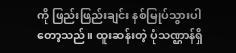ကို ဖြည်းဖြည်းချင်း နစ်မြုပ်သွားပါတော့သည်။ ထူးဆန်းတဲ့ ပုံသဏ္ဌာန်ရှိ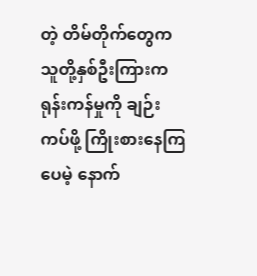တဲ့ တိမ်တိုက်တွေက သူတို့နှစ်ဦးကြားက ရုန်းကန်မှုကို ချဉ်းကပ်ဖို့ ကြိုးစားနေကြပေမဲ့ နောက်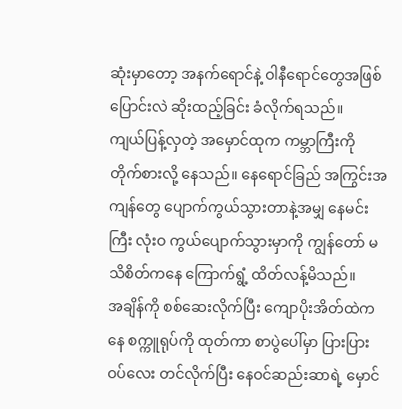ဆုံးမှာတော့ အနက်ရောင်နဲ့ ဝါနီရောင်တွေအဖြစ် ပြောင်းလဲ ဆိုးထည့်ခြင်း ခံလိုက်ရသည်။
ကျယ်ပြန့်လှတဲ့ အမှောင်ထုက ကမ္ဘာကြီးကို တိုက်စားလို့ နေသည်။ နေရောင်ခြည် အကြွင်းအကျန်တွေ ပျောက်ကွယ်သွားတာနဲ့အမျှ နေမင်းကြီး လုံးဝ ကွယ်ပျောက်သွားမှာကို ကျွန်တော် မသိစိတ်ကနေ ကြောက်ရွံ့ ထိတ်လန့်မိသည်။
အချိန်ကို စစ်ဆေးလိုက်ပြီး ကျောပိုးအိတ်ထဲကနေ စက္ကူရုပ်ကို ထုတ်ကာ စာပွဲပေါ်မှာ ပြားပြားဝပ်လေး တင်လိုက်ပြီး နေဝင်ဆည်းဆာရဲ့ မှောင်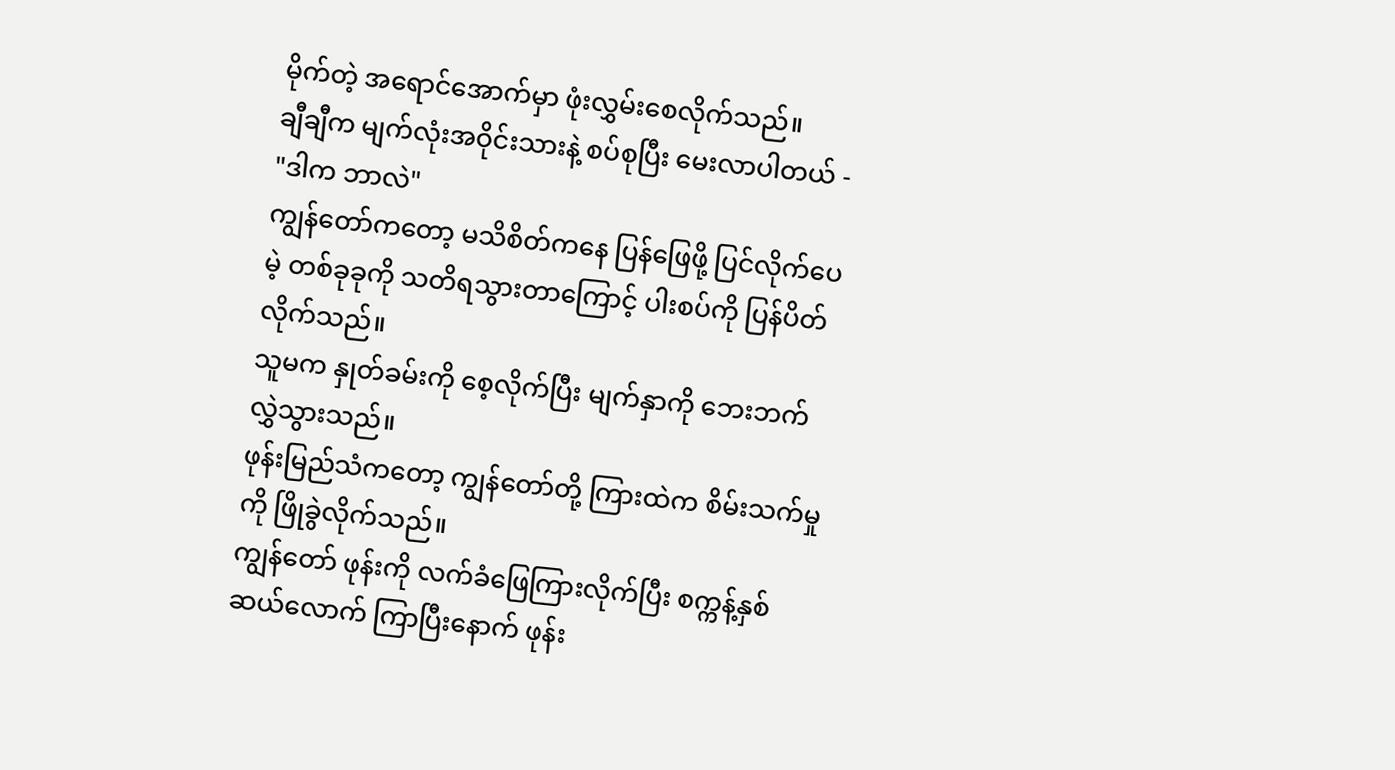မိုက်တဲ့ အရောင်အောက်မှာ ဖုံးလွှမ်းစေလိုက်သည်။
ချီချီက မျက်လုံးအဝိုင်းသားနဲ့ စပ်စုပြီး မေးလာပါတယ် - "ဒါက ဘာလဲ"
ကျွန်တော်ကတော့ မသိစိတ်ကနေ ပြန်ဖြေဖို့ ပြင်လိုက်ပေမဲ့ တစ်ခုခုကို သတိရသွားတာကြောင့် ပါးစပ်ကို ပြန်ပိတ်လိုက်သည်။
သူမက နှုတ်ခမ်းကို စေ့လိုက်ပြီး မျက်နှာကို ဘေးဘက် လွှဲသွားသည်။
ဖုန်းမြည်သံကတော့ ကျွန်တော်တို့ ကြားထဲက စိမ်းသက်မှုကို ဖြိုခွဲလိုက်သည်။
ကျွန်တော် ဖုန်းကို လက်ခံဖြေကြားလိုက်ပြီး စက္ကန့်နှစ်ဆယ်လောက် ကြာပြီးနောက် ဖုန်း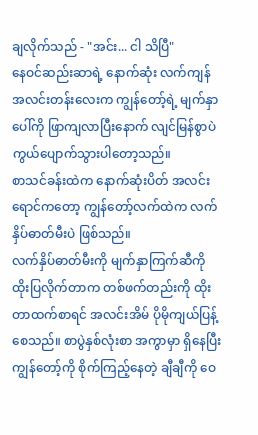ချလိုက်သည် - "အင်း... ငါ သိပြီ"
နေဝင်ဆည်းဆာရဲ့ နောက်ဆုံး လက်ကျန် အလင်းတန်းလေးက ကျွန်တော့်ရဲ့ မျက်နှာပေါ်ကို ဖြာကျလာပြီးနောက် လျင်မြန်စွာပဲ ကွယ်ပျောက်သွားပါတော့သည်။
စာသင်ခန်းထဲက နောက်ဆုံးပိတ် အလင်းရောင်ကတော့ ကျွန်တော့်လက်ထဲက လက်နှိပ်ဓာတ်မီးပဲ ဖြစ်သည်။
လက်နှိပ်ဓာတ်မီးကို မျက်နှာကြက်ဆီကို ထိုးပြလိုက်တာက တစ်ဖက်တည်းကို ထိုးတာထက်စာရင် အလင်းအိမ် ပိုမိုကျယ်ပြန့်စေသည်။ စာပွဲနှစ်လုံးစာ အကွာမှာ ရှိနေပြီး ကျွန်တော့်ကို စိုက်ကြည့်နေတဲ့ ချီချီကို ဝေ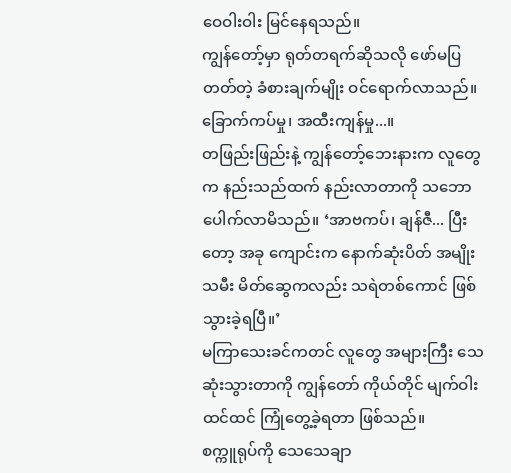ဝေဝါးဝါး မြင်နေရသည်။
ကျွန်တော့်မှာ ရုတ်တရက်ဆိုသလို ဖော်မပြတတ်တဲ့ ခံစားချက်မျိုး ဝင်ရောက်လာသည်။ ခြောက်ကပ်မှု၊ အထီးကျန်မှု...။
တဖြည်းဖြည်းနဲ့ ကျွန်တော့်ဘေးနားက လူတွေက နည်းသည်ထက် နည်းလာတာကို သဘောပေါက်လာမိသည်။ ‘အာဗကပ်၊ ချန်ဇီ... ပြီးတော့ အခု ကျောင်းက နောက်ဆုံးပိတ် အမျိုးသမီး မိတ်ဆွေကလည်း သရဲတစ်ကောင် ဖြစ်သွားခဲ့ရပြီ။’
မကြာသေးခင်ကတင် လူတွေ အများကြီး သေဆုံးသွားတာကို ကျွန်တော် ကိုယ်တိုင် မျက်ဝါးထင်ထင် ကြုံတွေ့ခဲ့ရတာ ဖြစ်သည်။
စက္ကူရုပ်ကို သေသေချာ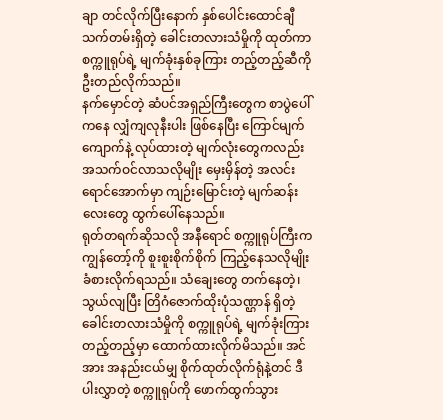ချာ တင်လိုက်ပြီးနောက် နှစ်ပေါင်းထောင်ချီ သက်တမ်းရှိတဲ့ ခေါင်းတလားသံမှိုကို ထုတ်ကာ စက္ကူရုပ်ရဲ့ မျက်ခုံးနှစ်ခုကြား တည့်တည့်ဆီကို ဦးတည်လိုက်သည်။
နက်မှောင်တဲ့ ဆံပင်အရှည်ကြီးတွေက စာပွဲပေါ်ကနေ လျှံကျလုနီးပါး ဖြစ်နေပြီး ကြောင်မျက်ကျောက်နဲ့ လုပ်ထားတဲ့ မျက်လုံးတွေကလည်း အသက်ဝင်လာသလိုမျိုး မှေးမှိန်တဲ့ အလင်းရောင်အောက်မှာ ကျဉ်းမြောင်းတဲ့ မျက်ဆန်းလေးတွေ ထွက်ပေါ်နေသည်။
ရုတ်တရက်ဆိုသလို အနီရောင် စက္ကူရုပ်ကြီးက ကျွန်တော့်ကို စူးစူးစိုက်စိုက် ကြည့်နေသလိုမျိုး ခံစားလိုက်ရသည်။ သံချေးတွေ တက်နေတဲ့၊ သွယ်လျပြီး တြိဂံဇောက်ထိုးပုံသဏ္ဌာန် ရှိတဲ့ ခေါင်းတလားသံမှိုကို စက္ကူရုပ်ရဲ့ မျက်ခုံးကြားတည့်တည့်မှာ ထောက်ထားလိုက်မိသည်။ အင်အား အနည်းငယ်မျှ စိုက်ထုတ်လိုက်ရုံနဲ့တင် ဒီပါးလွှာတဲ့ စက္ကူရုပ်ကို ဖောက်ထွက်သွား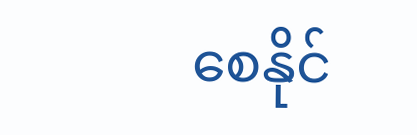စေနိုင်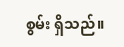စွမ်း ရှိသည်။